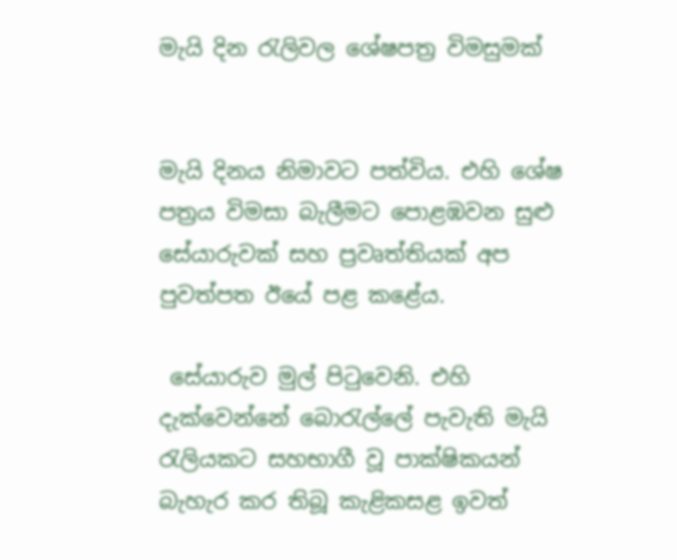මැයි දින රැලිවල ශේෂපත්‍ර විමසුමක්


මැයි දිනය නිමාවට පත්විය. එහි ශේෂ පත්‍රය විමසා බැලීමට පොළඹවන සුළු සේයාරුවක් සහ ප්‍රවෘත්තියක් අප පුවත්පත ඊයේ පළ කළේය.

 සේයාරුව මුල් පිටුවෙනි. එහි දැක්වෙන්නේ බොරැල්ලේ පැවැති මැයි රැලියකට සහභාගී වූ පාක්ෂිකයන් බැහැර කර තිබූ කැළිකසළ ඉවත්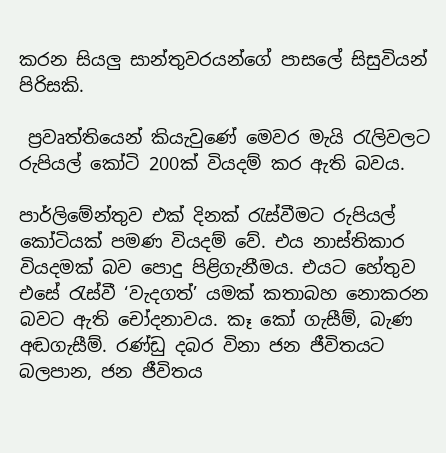කරන සියලු සාන්තුවරයන්ගේ පාසලේ සිසුවියන් පිරිසකි.

 ප්‍රවෘත්තියෙන් කියැවුණේ මෙවර මැයි රැලිවලට රුපියල් කෝටි 200ක් වියදම් කර ඇති බවය.

පාර්ලිමේන්තුව එක් දිනක් රැස්වීමට රුපියල් කෝටියක් පමණ වියදම් වේ. එය නාස්තිකාර වියදමක් බව පොදු පිළිගැනීමය. එයට හේතුව එසේ රැස්වී ‘වැදගත්’ යමක් කතාබහ නොකරන බවට ඇති චෝදනාවය. කෑ කෝ ගැසීම්, බැණ අඬගැසීම්. රණ්ඩු දබර විනා ජන ජීවිතයට බලපාන, ජන ජීවිතය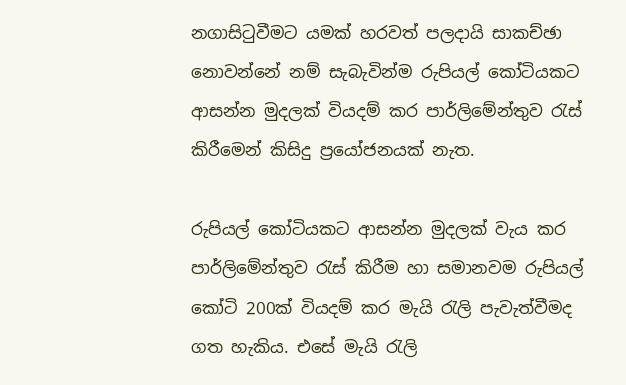නගාසිටුවීමට යමක් හරවත් පලදායි සාකච්ඡා නොවන්නේ නම් සැබැවින්ම රුපියල් කෝටියකට ආසන්න මුදලක් වියදම් කර පාර්ලිමේන්තුව රැස් කිරීමෙන් කිසිදු ප්‍රයෝජනයක් නැත.

රුපියල් කෝටියකට ආසන්න මුදලක් වැය කර පාර්ලිමේන්තුව රැස් කිරීම හා සමානවම රුපියල් කෝටි 200ක් වියදම් කර මැයි රැලි පැවැත්වීමද ගත හැකිය. එසේ මැයි රැලි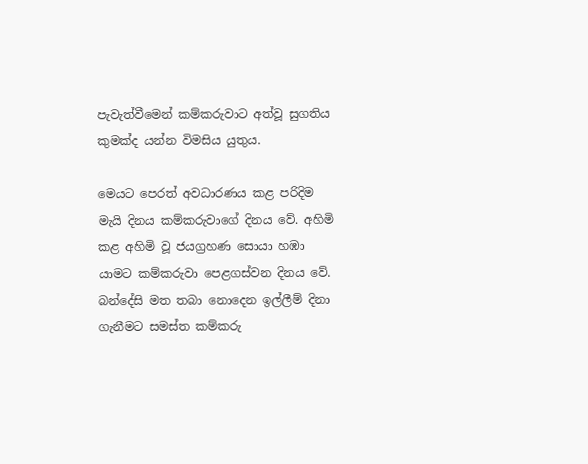පැවැත්වීමෙන් කම්කරුවාට අත්වූ සුගතිය කුමක්ද යන්න විමසිය යුතුය.

මෙයට පෙරත් අවධාරණය කළ පරිදිම මැයි දිනය කම්කරුවාගේ දිනය වේ. අහිමි කළ අහිමි වූ ජයග්‍රහණ සොයා හඹා යාමට කම්කරුවා පෙළගස්වන දිනය වේ. බන්දේසි මත තබා නොදෙන ඉල්ලීම් දිනා ගැනීමට සමස්ත කම්කරු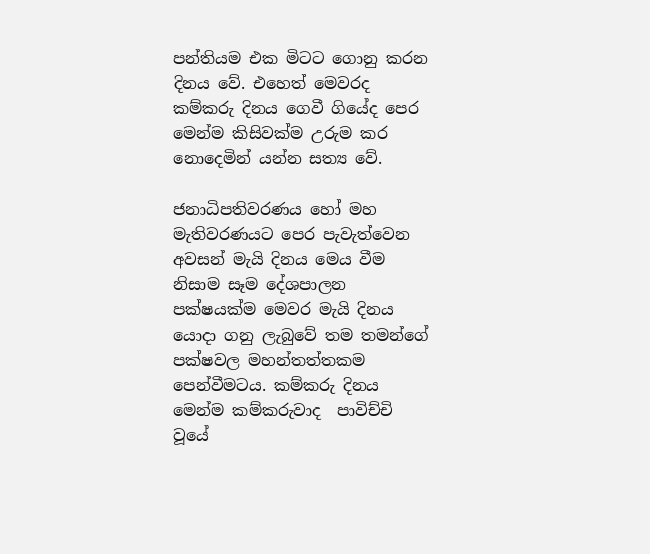පන්තියම එක මිටට ගොනු කරන දිනය වේ. එහෙත් මෙවරද කම්කරු දිනය ගෙවී ගියේද පෙර මෙන්ම කිසිවක්ම උරුම කර නොදෙමින් යන්න සත්‍ය වේ.

ජනාධිපතිවරණය හෝ මහ මැතිවරණයට පෙර පැවැත්වෙන අවසන් මැයි දිනය මෙය වීම නිසාම සෑම දේශපාලන පක්ෂයක්ම මෙවර මැයි දිනය යොදා ගනු ලැබුවේ තම තමන්ගේ පක්ෂවල මහන්තත්තකම පෙන්වීමටය. කම්කරු දිනය මෙන්ම කම්කරුවාද  පාවිච්චි වූයේ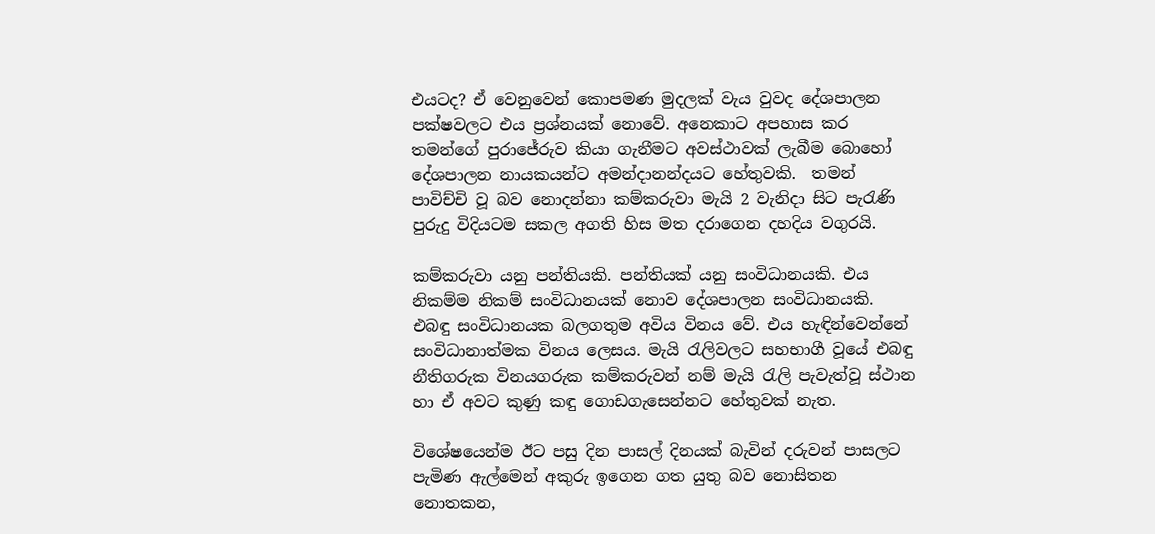එයටද? ඒ වෙනුවෙන් කොපමණ මුදලක් වැය වුවද දේශපාලන පක්ෂවලට එය ප්‍රශ්නයක් නොවේ. අනෙකාට අපහාස කර තමන්ගේ පුරාජේරුව කියා ගැනීමට අවස්ථාවක් ලැබීම බොහෝ දේශපාලන නායකයන්ට අමන්දානන්දයට හේතුවකි.  තමන් පාවිච්චි වූ බව නොදන්නා කම්කරුවා මැයි 2 වැනිදා සිට පැරැණි පුරුදු විදියටම සකල අගති හිස මත දරාගෙන දහදිය වගුරයි.

කම්කරුවා යනු පන්තියකි. පන්තියක් යනු සංවිධානයකි. එය නිකම්ම නිකම් සංවිධානයක් නොව දේශපාලන සංවිධානයකි. එබඳු සංවිධානයක බලගතුම අවිය විනය වේ. එය හැඳින්වෙන්නේ සංවිධානාත්මක විනය ලෙසය. මැයි රැලිවලට සහභාගී වූයේ එබඳු නීතිගරුක විනයගරුක කම්කරුවන් නම් මැයි රැලි පැවැත්වූ ස්ථාන හා ඒ අවට කුණු කඳු ගොඩගැසෙන්නට හේතුවක් නැත.

විශේෂයෙන්ම ඊට පසු දින පාසල් දිනයක් බැවින් දරුවන් පාසලට පැමිණ ඇල්මෙන් අකුරු ඉගෙන ගත යුතු බව නොසිතන නොතකන,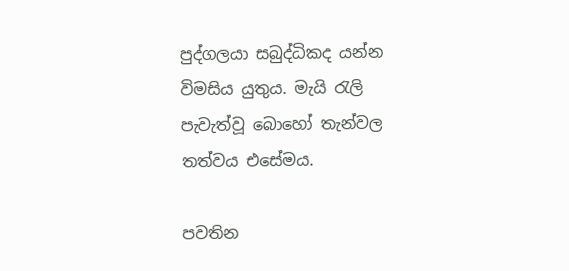පුද්ගලයා සබුද්ධිකද යන්න විමසිය යුතුය. මැයි රැලි පැවැත්වූ බොහෝ තැන්වල තත්වය එසේමය.

පවතින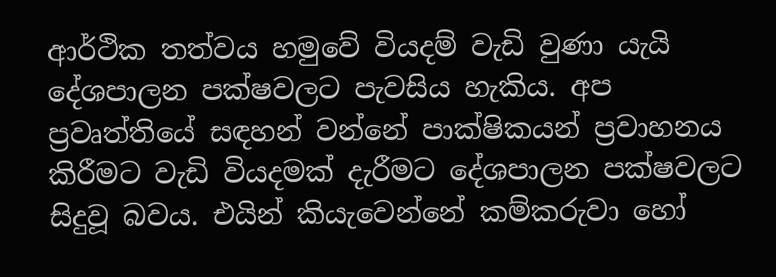ආර්ථික තත්වය හමුවේ වියදම් වැඩි වුණා යැයි දේශපාලන පක්ෂවලට පැවසිය හැකිය. අප ප්‍රවෘත්තියේ සඳහන් වන්නේ පාක්ෂිකයන් ප්‍රවාහනය කිරීමට වැඩි වියදමක් දැරීමට දේශපාලන පක්ෂවලට සිදුවූ බවය. එයින් කියැවෙන්නේ කම්කරුවා හෝ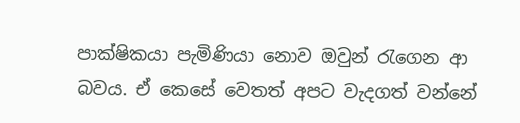පාක්ෂිකයා පැමිණියා නොව ඔවුන් රැගෙන ආ බවය. ඒ කෙසේ වෙතත් අපට වැදගත් වන්නේ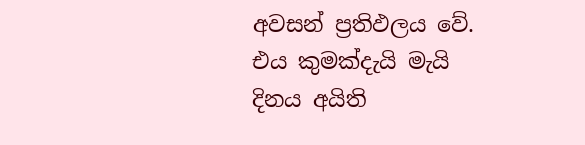අවසන් ප්‍රතිඵලය වේ. එය කුමක්දැයි මැයි දිනය අයිති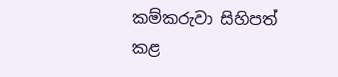කම්කරුවා සිහිපත් කළ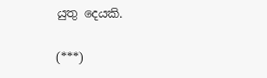යුතු දෙයකි.

(***)